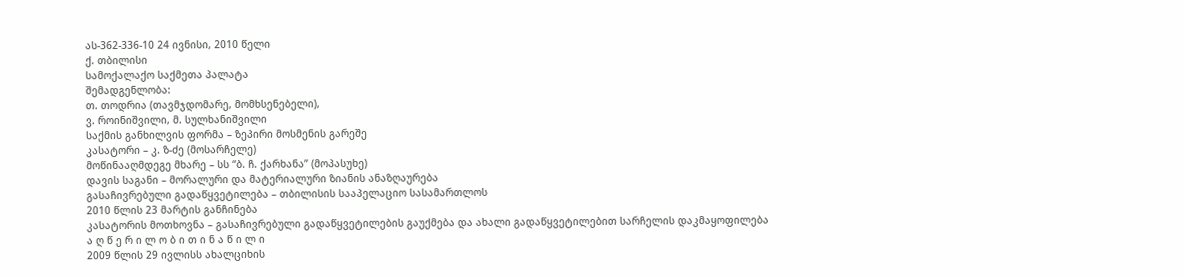ას-362-336-10 24 ივნისი, 2010 წელი
ქ. თბილისი
სამოქალაქო საქმეთა პალატა
შემადგენლობა:
თ. თოდრია (თავმჯდომარე, მომხსენებელი),
ვ. როინიშვილი, მ. სულხანიშვილი
საქმის განხილვის ფორმა – ზეპირი მოსმენის გარეშე
კასატორი – კ. ზ-ძე (მოსარჩელე)
მოწინააღმდეგე მხარე – სს “ბ. ჩ. ქარხანა” (მოპასუხე)
დავის საგანი – მორალური და მატერიალური ზიანის ანაზღაურება
გასაჩივრებული გადაწყვეტილება – თბილისის სააპელაციო სასამართლოს
2010 წლის 23 მარტის განჩინება
კასატორის მოთხოვნა – გასაჩივრებული გადაწყვეტილების გაუქმება და ახალი გადაწყვეტილებით სარჩელის დაკმაყოფილება
ა ღ წ ე რ ი ლ ო ბ ი თ ი ნ ა წ ი ლ ი
2009 წლის 29 ივლისს ახალციხის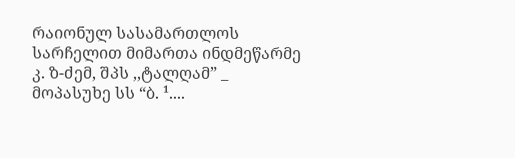რაიონულ სასამართლოს სარჩელით მიმართა ინდმეწარმე კ. ზ-ძემ, შპს ,,ტალღამ” _ მოპასუხე სს “ბ. ¹....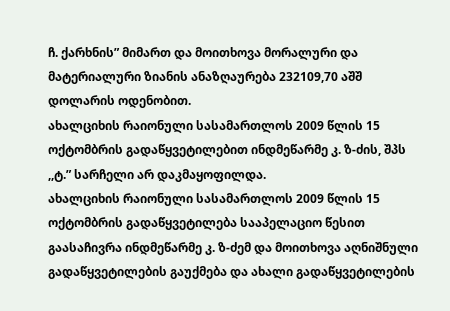ჩ. ქარხნის” მიმართ და მოითხოვა მორალური და მატერიალური ზიანის ანაზღაურება 232109,70 აშშ დოლარის ოდენობით.
ახალციხის რაიონული სასამართლოს 2009 წლის 15 ოქტომბრის გადაწყვეტილებით ინდმეწარმე კ. ზ-ძის, შპს ,,ტ.” სარჩელი არ დაკმაყოფილდა.
ახალციხის რაიონული სასამართლოს 2009 წლის 15 ოქტომბრის გადაწყვეტილება სააპელაციო წესით გაასაჩივრა ინდმეწარმე კ. ზ-ძემ და მოითხოვა აღნიშნული გადაწყვეტილების გაუქმება და ახალი გადაწყვეტილების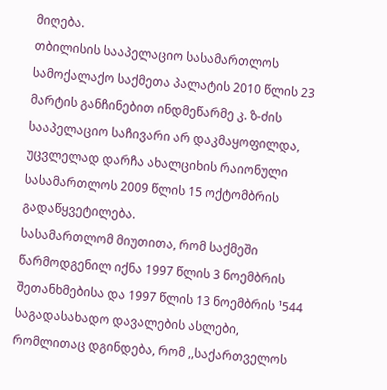მიღება.
თბილისის სააპელაციო სასამართლოს სამოქალაქო საქმეთა პალატის 2010 წლის 23 მარტის განჩინებით ინდმეწარმე კ. ზ-ძის სააპელაციო საჩივარი არ დაკმაყოფილდა, უცვლელად დარჩა ახალციხის რაიონული სასამართლოს 2009 წლის 15 ოქტომბრის გადაწყვეტილება.
სასამართლომ მიუთითა, რომ საქმეში წარმოდგენილ იქნა 1997 წლის 3 ნოემბრის შეთანხმებისა და 1997 წლის 13 ნოემბრის ¹544 საგადასახადო დავალების ასლები, რომლითაც დგინდება, რომ ,,საქართველოს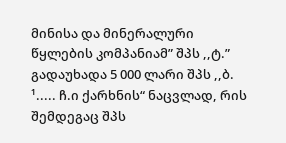მინისა და მინერალური წყლების კომპანიამ” შპს ,,ტ.” გადაუხადა 5 000 ლარი შპს ,,ბ. ¹..... ჩ.ი ქარხნის“ ნაცვლად, რის შემდეგაც შპს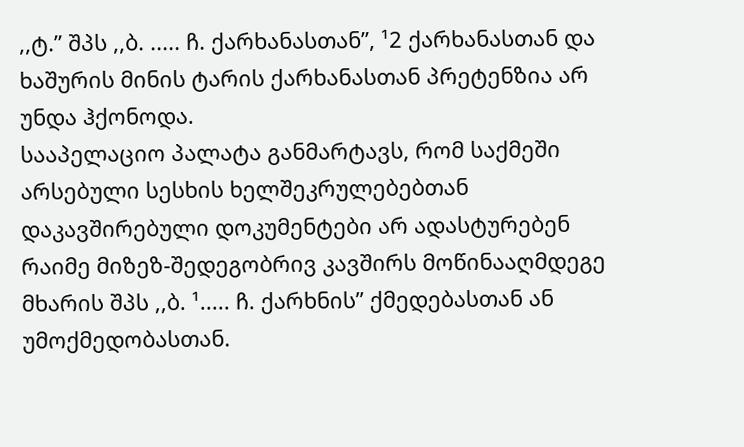,,ტ.” შპს ,,ბ. ..... ჩ. ქარხანასთან”, ¹2 ქარხანასთან და ხაშურის მინის ტარის ქარხანასთან პრეტენზია არ უნდა ჰქონოდა.
სააპელაციო პალატა განმარტავს, რომ საქმეში არსებული სესხის ხელშეკრულებებთან დაკავშირებული დოკუმენტები არ ადასტურებენ რაიმე მიზეზ-შედეგობრივ კავშირს მოწინააღმდეგე მხარის შპს ,,ბ. ¹..... ჩ. ქარხნის” ქმედებასთან ან უმოქმედობასთან.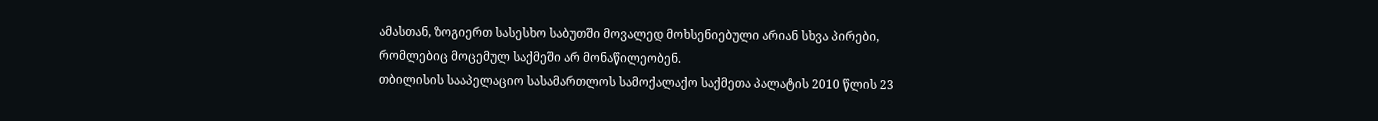ამასთან, ზოგიერთ სასესხო საბუთში მოვალედ მოხსენიებული არიან სხვა პირები, რომლებიც მოცემულ საქმეში არ მონაწილეობენ.
თბილისის სააპელაციო სასამართლოს სამოქალაქო საქმეთა პალატის 2010 წლის 23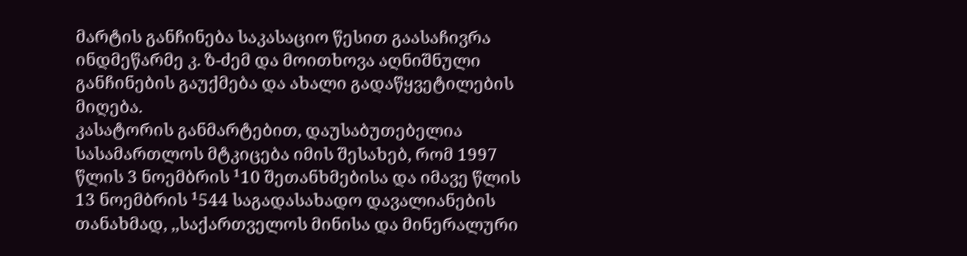მარტის განჩინება საკასაციო წესით გაასაჩივრა ინდმეწარმე კ. ზ-ძემ და მოითხოვა აღნიშნული განჩინების გაუქმება და ახალი გადაწყვეტილების მიღება.
კასატორის განმარტებით, დაუსაბუთებელია სასამართლოს მტკიცება იმის შესახებ, რომ 1997 წლის 3 ნოემბრის ¹10 შეთანხმებისა და იმავე წლის 13 ნოემბრის ¹544 საგადასახადო დავალიანების თანახმად, ,,საქართველოს მინისა და მინერალური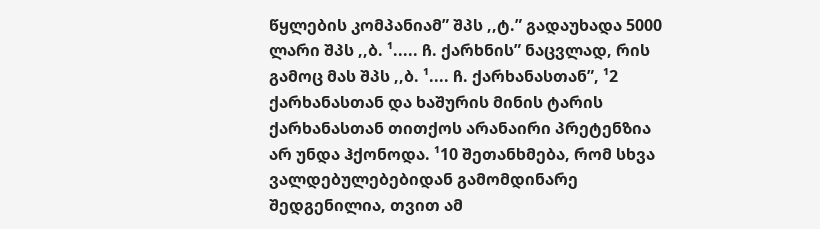წყლების კომპანიამ” შპს ,,ტ.” გადაუხადა 5000 ლარი შპს ,,ბ. ¹..... ჩ. ქარხნის” ნაცვლად, რის გამოც მას შპს ,,ბ. ¹.... ჩ. ქარხანასთან”, ¹2 ქარხანასთან და ხაშურის მინის ტარის ქარხანასთან თითქოს არანაირი პრეტენზია არ უნდა ჰქონოდა. ¹10 შეთანხმება, რომ სხვა ვალდებულებებიდან გამომდინარე შედგენილია, თვით ამ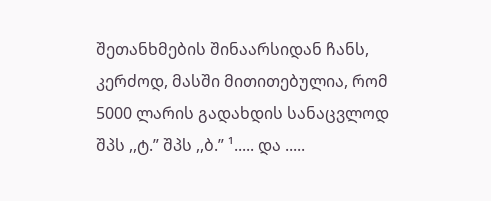შეთანხმების შინაარსიდან ჩანს, კერძოდ, მასში მითითებულია, რომ 5000 ლარის გადახდის სანაცვლოდ შპს ,,ტ.” შპს ,,ბ.” ¹..... და .....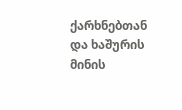ქარხნებთან და ხაშურის მინის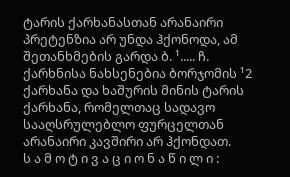ტარის ქარხანასთან არანაირი პრეტენზია არ უნდა ჰქონოდა, ამ შეთანხმების გარდა ბ. ¹..... ჩ. ქარხნისა ნახსენებია ბორჯომის ¹2 ქარხანა და ხაშურის მინის ტარის ქარხანა, რომელთაც სადავო სააღსრულებლო ფურცელთან არანაირი კავშირი არ ჰქონდათ.
ს ა მ ო ტ ი ვ ა ც ი ო ნ ა წ ი ლ ი :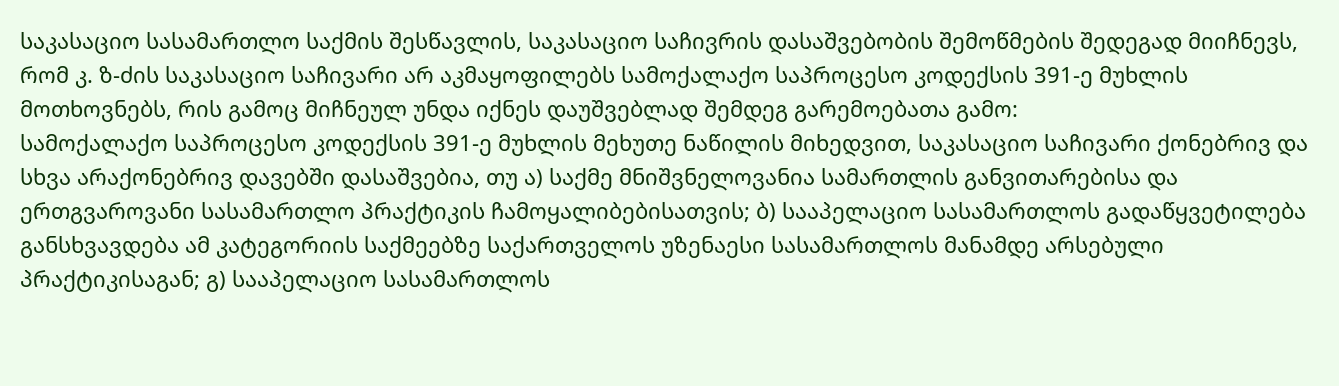საკასაციო სასამართლო საქმის შესწავლის, საკასაციო საჩივრის დასაშვებობის შემოწმების შედეგად მიიჩნევს, რომ კ. ზ-ძის საკასაციო საჩივარი არ აკმაყოფილებს სამოქალაქო საპროცესო კოდექსის 391-ე მუხლის მოთხოვნებს, რის გამოც მიჩნეულ უნდა იქნეს დაუშვებლად შემდეგ გარემოებათა გამო:
სამოქალაქო საპროცესო კოდექსის 391-ე მუხლის მეხუთე ნაწილის მიხედვით, საკასაციო საჩივარი ქონებრივ და სხვა არაქონებრივ დავებში დასაშვებია, თუ ა) საქმე მნიშვნელოვანია სამართლის განვითარებისა და ერთგვაროვანი სასამართლო პრაქტიკის ჩამოყალიბებისათვის; ბ) სააპელაციო სასამართლოს გადაწყვეტილება განსხვავდება ამ კატეგორიის საქმეებზე საქართველოს უზენაესი სასამართლოს მანამდე არსებული პრაქტიკისაგან; გ) სააპელაციო სასამართლოს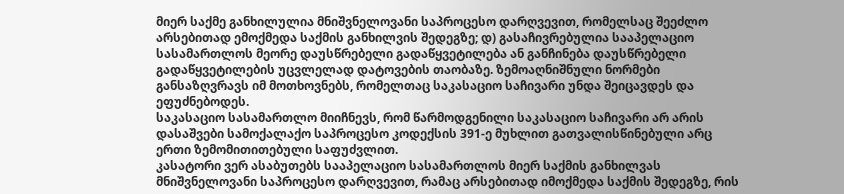მიერ საქმე განხილულია მნიშვნელოვანი საპროცესო დარღვევით, რომელსაც შეეძლო არსებითად ემოქმედა საქმის განხილვის შედეგზე; დ) გასაჩივრებულია სააპელაციო სასამართლოს მეორე დაუსწრებელი გადაწყვეტილება ან განჩინება დაუსწრებელი გადაწყვეტილების უცვლელად დატოვების თაობაზე. ზემოაღნიშნული ნორმები განსაზღვრავს იმ მოთხოვნებს, რომელთაც საკასაციო საჩივარი უნდა შეიცავდეს და ეფუძნებოდეს.
საკასაციო სასამართლო მიიჩნევს, რომ წარმოდგენილი საკასაციო საჩივარი არ არის დასაშვები სამოქალაქო საპროცესო კოდექსის 391-ე მუხლით გათვალისწინებული არც ერთი ზემომითითებული საფუძვლით.
კასატორი ვერ ასაბუთებს სააპელაციო სასამართლოს მიერ საქმის განხილვას მნიშვნელოვანი საპროცესო დარღვევით, რამაც არსებითად იმოქმედა საქმის შედეგზე, რის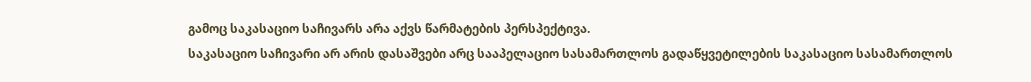გამოც საკასაციო საჩივარს არა აქვს წარმატების პერსპექტივა.
საკასაციო საჩივარი არ არის დასაშვები არც სააპელაციო სასამართლოს გადაწყვეტილების საკასაციო სასამართლოს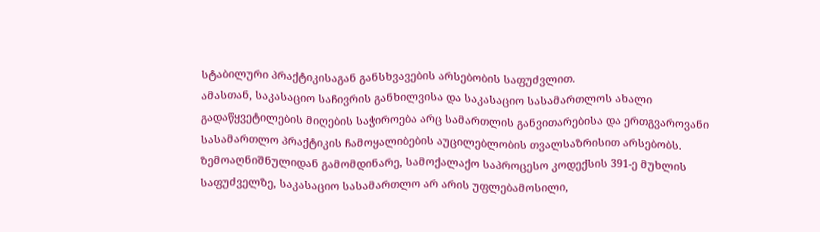სტაბილური პრაქტიკისაგან განსხვავების არსებობის საფუძვლით.
ამასთან, საკასაციო საჩივრის განხილვისა და საკასაციო სასამართლოს ახალი გადაწყვეტილების მიღების საჭიროება არც სამართლის განვითარებისა და ერთგვაროვანი სასამართლო პრაქტიკის ჩამოყალიბების აუცილებლობის თვალსაზრისით არსებობს.
ზემოაღნიშნულიდან გამომდინარე, სამოქალაქო საპროცესო კოდექსის 391-ე მუხლის საფუძველზე, საკასაციო სასამართლო არ არის უფლებამოსილი,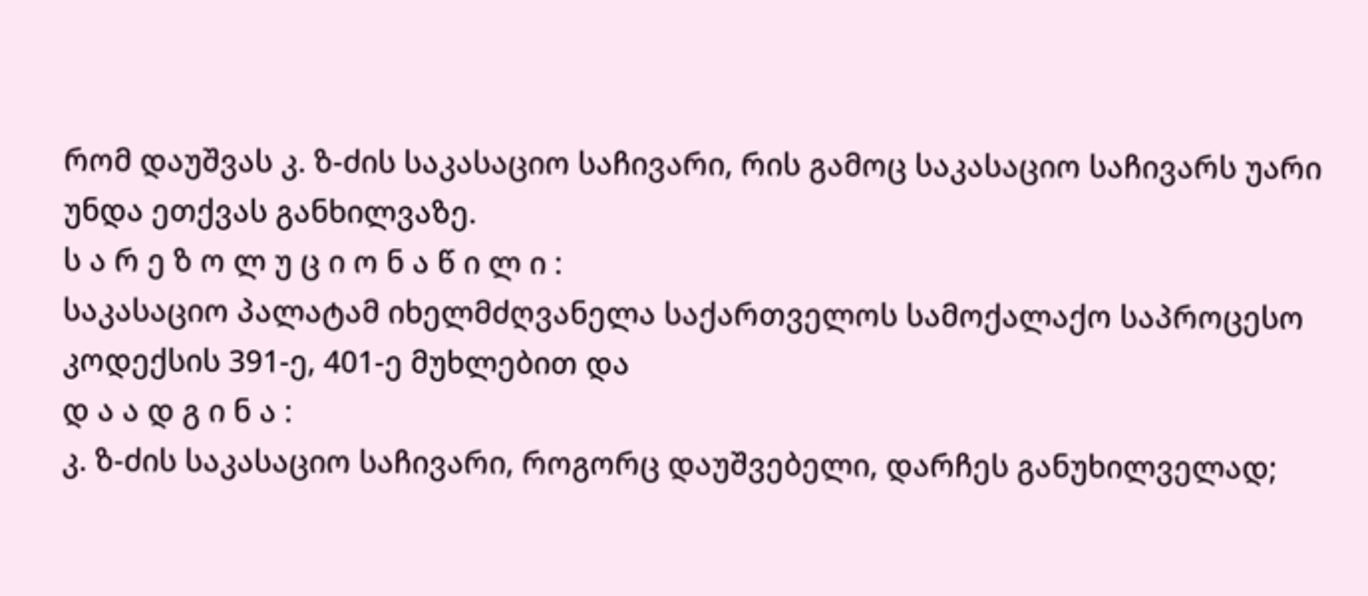რომ დაუშვას კ. ზ-ძის საკასაციო საჩივარი, რის გამოც საკასაციო საჩივარს უარი უნდა ეთქვას განხილვაზე.
ს ა რ ე ზ ო ლ უ ც ი ო ნ ა წ ი ლ ი :
საკასაციო პალატამ იხელმძღვანელა საქართველოს სამოქალაქო საპროცესო კოდექსის 391-ე, 401-ე მუხლებით და
დ ა ა დ გ ი ნ ა :
კ. ზ-ძის საკასაციო საჩივარი, როგორც დაუშვებელი, დარჩეს განუხილველად;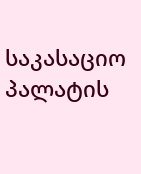საკასაციო პალატის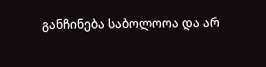განჩინება საბოლოოა და არ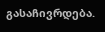გასაჩივრდება.